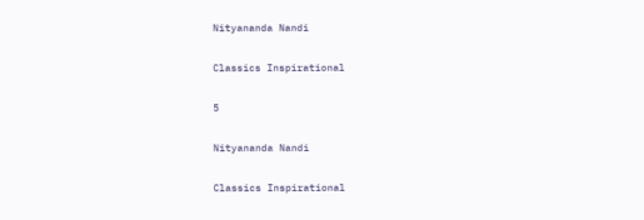Nityananda Nandi

Classics Inspirational

5

Nityananda Nandi

Classics Inspirational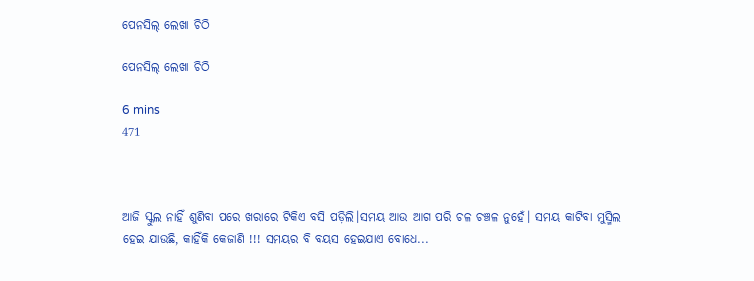ପେନସିଲ୍ ଲେଖା ଚିଠି

ପେନସିଲ୍ ଲେଖା ଚିଠି

6 mins
471



ଆଜି ସ୍କୁଲ ନାହିଁ ଶୁଣିବା ପରେ ଖରାରେ ଟିକିଏ ବସି ପଡ଼ିଲି।ସମୟ ଆଉ ଆଗ ପରି ଚଳ ଚଞ୍ଚଳ ନୁହେଁ। ସମୟ କାଟିବା ମୁସ୍ମିଲ ହେଇ ଯାଉଛି, କାହିଁକି କେଜାଣି !!! ସମୟର ବି ବୟସ ହେଇଯାଏ ବୋଧେ...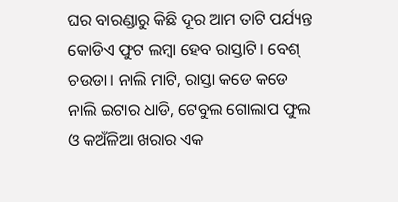ଘର ବାରଣ୍ଡାରୁ କିଛି ଦୂର ଆମ ତାଟି ପର୍ଯ୍ୟନ୍ତ କୋଡିଏ ଫୁଟ ଲମ୍ବା ହେବ ରାସ୍ତାଟି। ବେଶ୍ ଚଉଡା। ନାଲି ମାଟି, ରାସ୍ତା କଡେ କଡେ ନାଲି ଇଟାର ଧାଡି, ଟେବୁଲ ଗୋଲାପ ଫୁଲ ଓ କଅଁଳିଆ ଖରାର ଏକ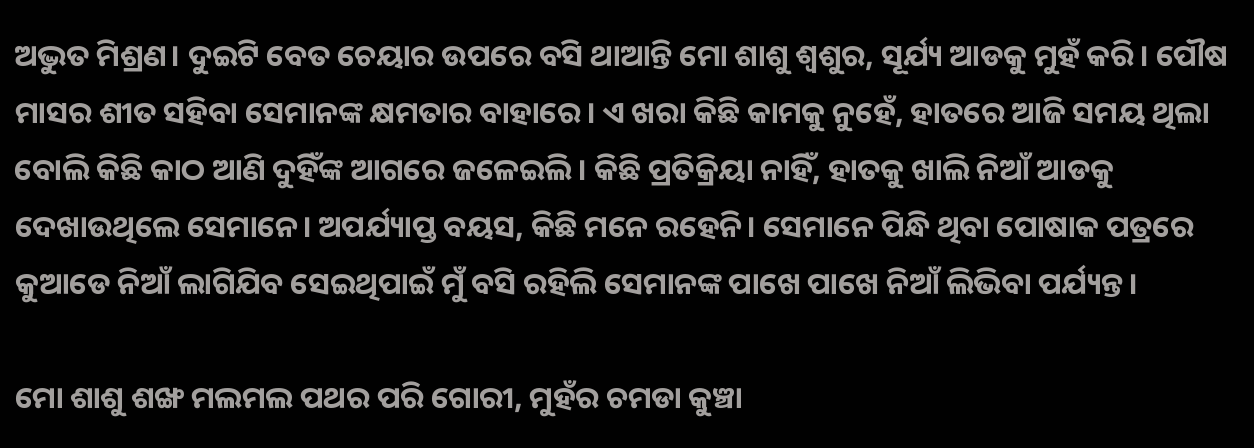ଅଦ୍ଭୁତ ମିଶ୍ରଣ। ଦୁଇଟି ବେତ ଚେୟାର ଉପରେ ବସି ଥାଆନ୍ତି ମୋ ଶାଶୁ ଶ୍ୱଶୁର, ସୂର୍ଯ୍ୟ ଆଡକୁ ମୁହଁ କରି। ପୌଷ ମାସର ଶୀତ ସହିବା ସେମାନଙ୍କ କ୍ଷମତାର ବାହାରେ। ଏ ଖରା କିଛି କାମକୁ ନୁହେଁ, ହାତରେ ଆଜି ସମୟ ଥିଲା ବୋଲି କିଛି କାଠ ଆଣି ଦୁହିଁଙ୍କ ଆଗରେ ଜଳେଇଲି। କିଛି ପ୍ରତିକ୍ରିୟା ନାହିଁ, ହାତକୁ ଖାଲି ନିଆଁ ଆଡକୁ ଦେଖାଉଥିଲେ ସେମାନେ। ଅପର୍ଯ୍ୟାପ୍ତ ବୟସ, କିଛି ମନେ ରହେନି। ସେମାନେ ପିନ୍ଧି ଥିବା ପୋଷାକ ପତ୍ରରେ କୁଆଡେ ନିଆଁ ଲାଗିଯିବ ସେଇଥିପାଇଁ ମୁଁ ବସି ରହିଲି ସେମାନଙ୍କ ପାଖେ ପାଖେ ନିଆଁ ଲିଭିବା ପର୍ଯ୍ୟନ୍ତ।

ମୋ ଶାଶୁ ଶଙ୍ଖ ମଲମଲ ପଥର ପରି ଗୋରୀ, ମୁହଁର ଚମଡା କୁଞ୍ଚା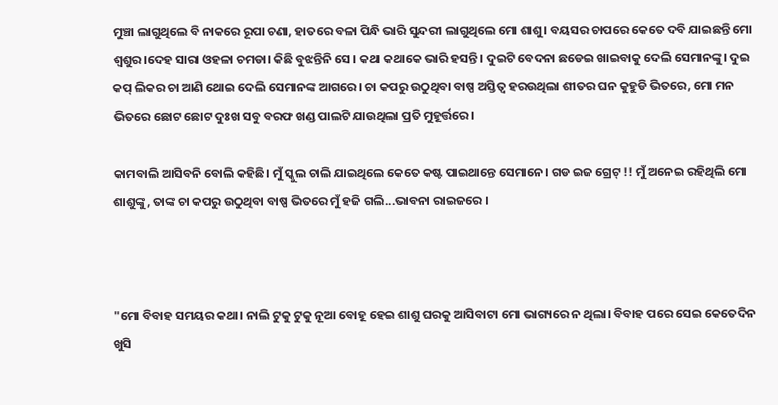ମୁଞ୍ଚା ଲାଗୁଥିଲେ ବି ନାକରେ ରୂପା ଚଣା, ହାତରେ ବଳା ପିନ୍ଧି ଭାରି ସୁନ୍ଦରୀ ଲାଗୁଥିଲେ ମୋ ଶାଶୁ। ବୟସର ଚାପରେ କେତେ ଦବି ଯାଇଛନ୍ତି ମୋ ଶ୍ବଶୁର।ଦେହ ସାରା ଓହଳା ଚମଡା। କିଛି ବୁଝନ୍ତିନି ସେ । କଥା କଥାକେ ଭାରି ହସନ୍ତି। ଦୁଇଟି ବେଦନା ଛଡେଇ ଖାଇବାକୁ ଦେଲି ସେମାନଙ୍କୁ। ଦୁଇ କପ୍ ଲିକର ଚା ଆଣି ଥୋଇ ଦେଲି ସେମାନଙ୍କ ଆଗରେ। ଚା କପରୁ ଉଠୁଥିବା ବାଷ୍ପ ଅସ୍ତିତ୍ବ ହରଉଥିଲା ଶୀତର ଘନ କୁହୁଡି ଭିତରେ, ମୋ ମନ ଭିତରେ ଛୋଟ ଛୋଟ ଦୁଃଖ ସବୁ ବରଫ ଖଣ୍ଡ ପାଲଟି ଯାଉଥିଲା ପ୍ରତି ମୁହୂର୍ତ୍ତରେ।

କାମବାଲି ଆସିବନି ବୋଲି କହିଛି। ମୁଁ ସ୍କୁଲ ଚାଲି ଯାଇଥିଲେ କେତେ କଷ୍ଟ ପାଇଥାନ୍ତେ ସେମାନେ। ଗଡ ଇଜ ଗ୍ରେଟ୍ !! ମୁଁ ଅନେଇ ରହିଥିଲି ମୋ ଶାଶୁଙ୍କୁ, ତାଙ୍କ ଚା କପରୁ ଉଠୁଥିବା ବାଷ୍ପ ଭିତରେ ମୁଁ ହଜି ଗଲି...ଭାବନା ରାଇଜରେ ।



"ମୋ ବିବାହ ସମୟର କଥା। ନାଲି ଟୁକୁ ଟୁକୁ ନୂଆ ବୋହୂ ହେଇ ଶାଶୁ ଘରକୁ ଆସିବାଟା ମୋ ଭାଗ୍ୟରେ ନ ଥିଲା। ବିବାହ ପରେ ସେଇ କେତେଦିନ ଖୁସି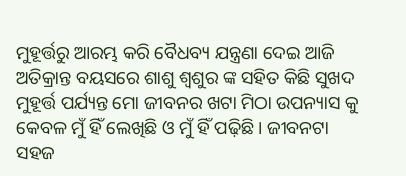ମୁହୂର୍ତ୍ତରୁ ଆରମ୍ଭ କରି ବୈଧବ୍ୟ ଯନ୍ତ୍ରଣା ଦେଇ ଆଜି ଅତିକ୍ରାନ୍ତ ବୟସରେ ଶାଶୁ ଶ୍ଵଶୁର ଙ୍କ ସହିତ କିଛି ସୁଖଦ ମୁହୂର୍ତ୍ତ ପର୍ଯ୍ୟନ୍ତ ମୋ ଜୀବନର ଖଟା ମିଠା ଉପନ୍ୟାସ କୁ କେବଳ ମୁଁ ହିଁ ଲେଖିଛି ଓ ମୁଁ ହିଁ ପଢ଼ିଛି। ଜୀବନଟା ସହଜ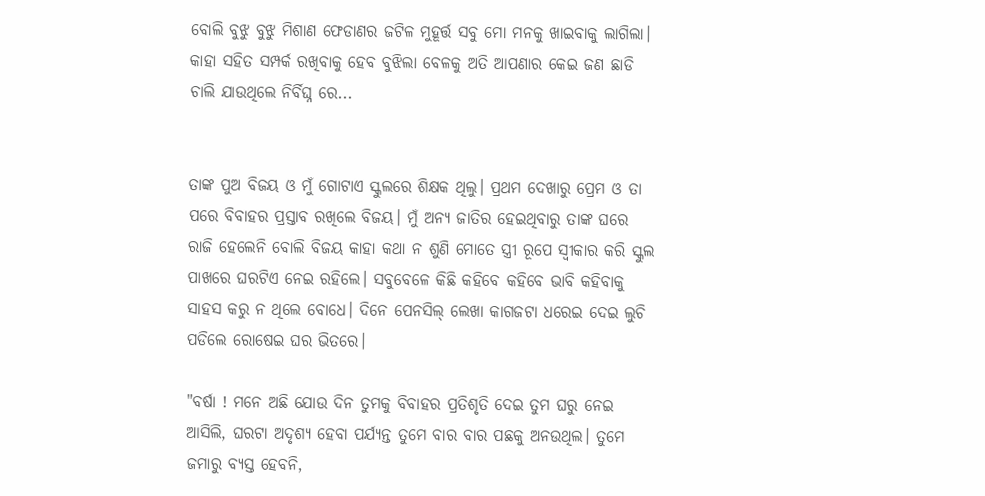ବୋଲି ବୁଝୁ ବୁଝୁ ମିଶାଣ ଫେଡାଣର ଜଟିଳ ମୁହୂର୍ତ୍ତ ସବୁ ମୋ ମନକୁ ଖାଇବାକୁ ଲାଗିଲା। କାହା ସହିତ ସମ୍ପର୍କ ରଖିବାକୁ ହେବ ବୁଝିଲା ବେଳକୁ ଅତି ଆପଣାର କେଇ ଜଣ ଛାଡି ଚାଲି ଯାଉଥିଲେ ନିର୍ବିଘ୍ନ ରେ...


ତାଙ୍କ ପୁଅ ବିଜୟ ଓ ମୁଁ ଗୋଟାଏ ସ୍କୁଲରେ ଶିକ୍ଷକ ଥିଲୁ। ପ୍ରଥମ ଦେଖାରୁ ପ୍ରେମ ଓ ତା ପରେ ବିବାହର ପ୍ରସ୍ତାବ ରଖିଲେ ବିଜୟ। ମୁଁ ଅନ୍ୟ ଜାତିର ହେଇଥିବାରୁ ତାଙ୍କ ଘରେ ରାଜି ହେଲେନି ବୋଲି ବିଜୟ କାହା କଥା ନ ଶୁଣି ମୋତେ ସ୍ତ୍ରୀ ରୂପେ ସ୍ବୀକାର କରି ସ୍କୁଲ ପାଖରେ ଘରଟିଏ ନେଇ ରହିଲେ। ସବୁବେଳେ କିଛି କହିବେ କହିବେ ଭାବି କହିବାକୁ ସାହସ କରୁ ନ ଥିଲେ ବୋଧେ। ଦିନେ ପେନସିଲ୍ ଲେଖା କାଗଜଟା ଧରେଇ ଦେଇ ଲୁଚି ପଡିଲେ ରୋଷେଇ ଘର ଭିତରେ।

"ବର୍ଷା ! ମନେ ଅଛି ଯୋଉ ଦିନ ତୁମକୁ ବିବାହର ପ୍ରତିଶୃତି ଦେଇ ତୁମ ଘରୁ ନେଇ ଆସିଲି, ଘରଟା ଅଦୃଶ୍ୟ ହେବା ପର୍ଯ୍ୟନ୍ତ ତୁମେ ବାର ବାର ପଛକୁ ଅନଉଥିଲ। ତୁମେ ଜମାରୁ ବ୍ୟସ୍ତ ହେବନି,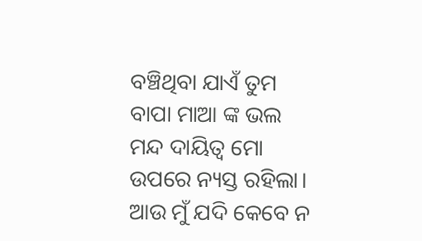ବଞ୍ଚିଥିବା ଯାଏଁ ତୁମ ବାପା ମାଆ ଙ୍କ ଭଲ ମନ୍ଦ ଦାୟିତ୍ଵ ମୋ ଉପରେ ନ୍ୟସ୍ତ ରହିଲା। ଆଉ ମୁଁ ଯଦି କେବେ ନ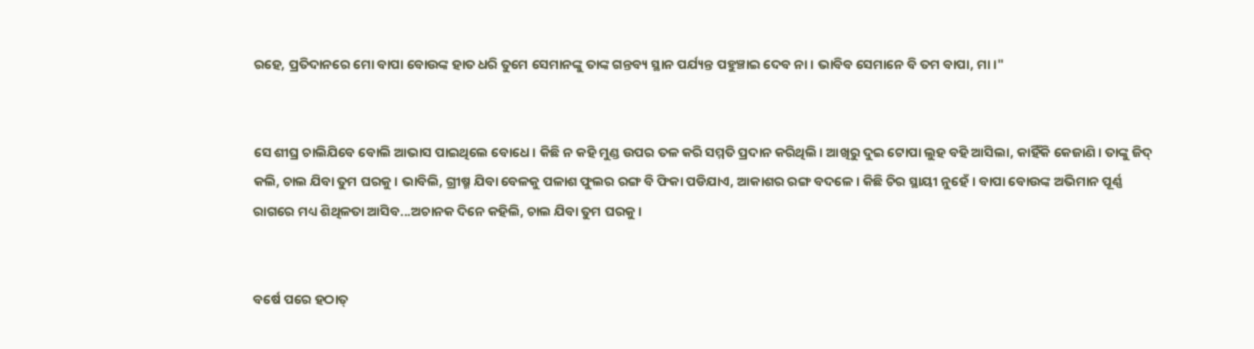ରହେ, ପ୍ରତିଦାନରେ ମୋ ବାପା ବୋଉଙ୍କ ହାତ ଧରି ତୁମେ ସେମାନଙ୍କୁ ତାଙ୍କ ଗନ୍ତବ୍ୟ ସ୍ଥାନ ପର୍ଯ୍ୟନ୍ତ ପହୁଞ୍ଚାଇ ଦେବ ନା। ଭାବିବ ସେମାନେ ବି ତମ ବାପା, ମା।"


ସେ ଶୀଘ୍ର ଚାଲିଯିବେ ବୋଲି ଆଭାସ ପାଇଥିଲେ ବୋଧେ। କିଛି ନ କହି ମୁଣ୍ଡ ଉପର ତଳ କରି ସମ୍ମତି ପ୍ରଦାନ କରିଥିଲି। ଆଖିରୁ ଦୁଇ ଟୋପା ଲୁହ ବହି ଆସିଲା, କାହିଁକି କେଜାଣି। ତାଙ୍କୁ ଜିଦ୍ କଲି, ଚାଲ ଯିବା ତୁମ ଘରକୁ। ଭାବିଲି, ଗ୍ରୀଷ୍ମ ଯିବା ବେଳକୁ ପଳାଶ ଫୁଲର ରଙ୍ଗ ବି ଫିକା ପଡିଯାଏ, ଆକାଶର ରଙ୍ଗ ବଦଳେ। କିଛି ଚିର ସ୍ଥାୟୀ ନୁହେଁ। ବାପା ବୋଉଙ୍କ ଅଭିମାନ ପୂର୍ଣ୍ଣ ରାଗରେ ମଧ୍ୟ ଶିଥିଳତା ଆସିବ...ଅଚାନକ ଦିନେ କହିଲି, ଚାଲ ଯିବା ତୁମ ଘରକୁ।


ବର୍ଷେ ପରେ ହଠାତ୍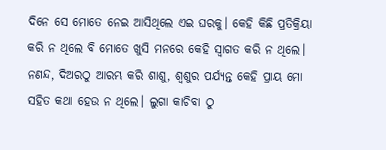ଦିନେ ସେ ମୋତେ ନେଇ ଆସିଥିଲେ ଏଇ ଘରକୁ। କେହି କିଛି ପ୍ରତିକ୍ରିୟା କରି ନ ଥିଲେ ବି ମୋତେ ଖୁସି ମନରେ କେହି ସ୍ବାଗତ କରି ନ ଥିଲେ। ନଣନ୍ଦ, ଦିଅରଠୁ ଆରମ୍ଭ କରି ଶାଶୁ, ଶ୍ୱଶୁର ପର୍ଯ୍ୟନ୍ତ କେହି ପ୍ରାୟ ମୋ ସହିତ କଥା ହେଉ ନ ଥିଲେ। ଲୁଗା କାଚିବା ଠୁ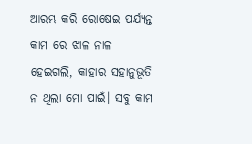ଆରମ୍ଭ କରି ରୋଷେଇ ପର୍ଯ୍ୟନ୍ତ କାମ ରେ ଝାଳ ନାଳ ହେଇଗଲି, କାହାର ସହାନୁଭୂତି ନ ଥିଲା ମୋ ପାଇଁ। ସବୁ କାମ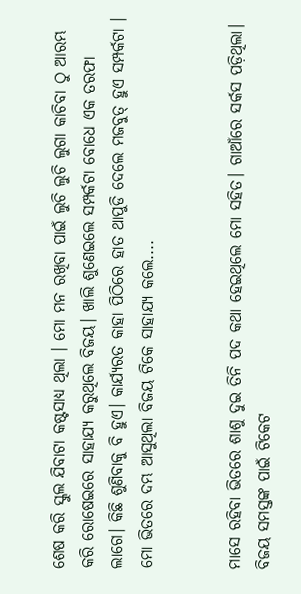ଶେଷ କରି ସ୍କୁଲ ଯିବାଟା କଷ୍ଟସାଧ୍ୟ ଥିଲା । ମୋ ମନ ରଖିବା ପାଇଁ ଲୁଚି ଲୁଚି ଲୁଗା କାଚିବା ଠୁ ଆରମ୍ଭ କରି ରୋଷେଇରେ ସାହାଯ୍ୟ କରୁଥିଲେ ବିଜୟ। ଖାଲି ଶୁଣେଇଲେ ସମ୍ପର୍କଟା ବୋଧେ ଏକ ତରଫା ଲାଗେ। କିଛି ଶୁଣିବାକୁ ବି ହୁଏ। କାର୍ଯ୍ୟରତ କାହା ପିଠିରେ ହାତ ଥାପୁଡି ଦେଲେ ମଜବୁତ୍ ହୁଏ ସମ୍ପର୍କଟା । ମୋ ଭିତରେ ଦମ୍ଭ ଆସୁଥିଲା ବିଜୟ ଟିକେ ସାହାଯ୍ୟ କଲେ....


ମାସେ ରହିବା ଭିତରେ ଶାଶୁ ଦୁଇ ତିନି ପଦ କଥା ହେଇଥିଲେ ମୋ ସହିତ। ଗାଆଁରେ ସର୍କସ ପଡ଼ିଥିଲା। ବିଜୟ ସମସ୍ତଙ୍କ ପାଇଁ ଟିକେଟ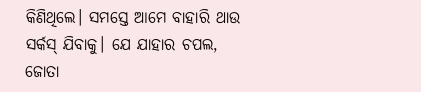କିଣିଥିଲେ। ସମସ୍ତେ ଆମେ ବାହାରି ଥାଉ ସର୍କସ୍ ଯିବାକୁ। ଯେ ଯାହାର ଚପଲ, ଜୋତା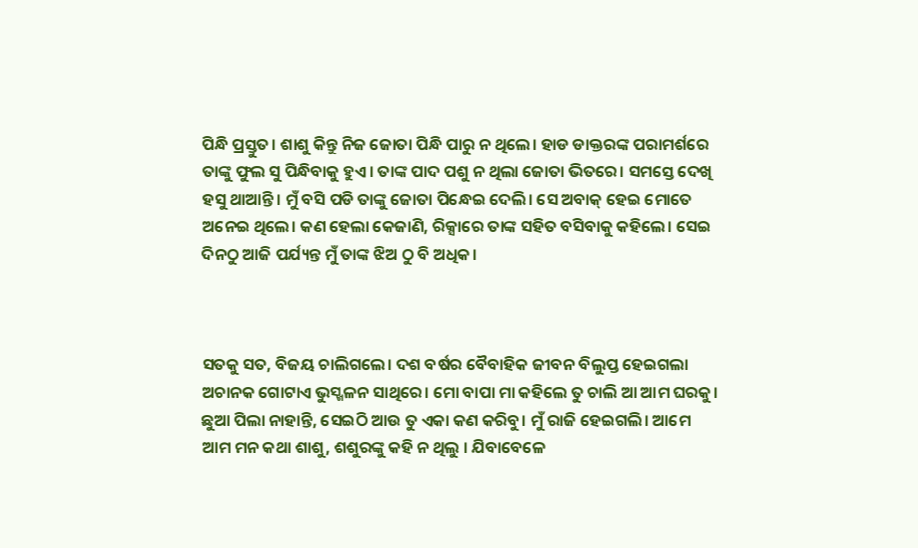ପିନ୍ଧି ପ୍ରସ୍ତୁତ। ଶାଶୁ କିନ୍ତୁ ନିଜ ଜୋତା ପିନ୍ଧି ପାରୁ ନ ଥିଲେ। ହାଡ ଡାକ୍ତରଙ୍କ ପରାମର୍ଶରେ ତାଙ୍କୁ ଫୁଲ ସୁ ପିନ୍ଧିବାକୁ ହୁଏ। ତାଙ୍କ ପାଦ ପଶୁ ନ ଥିଲା ଜୋତା ଭିତରେ। ସମସ୍ତେ ଦେଖି ହସୁ ଥାଆନ୍ତି। ମୁଁ ବସି ପଡି ତାଙ୍କୁ ଜୋତା ପିନ୍ଧେଇ ଦେଲି। ସେ ଅବାକ୍ ହେଇ ମୋତେ ଅନେଇ ଥିଲେ। କଣ ହେଲା କେଜାଣି, ରିକ୍ସାରେ ତାଙ୍କ ସହିତ ବସିବାକୁ କହିଲେ। ସେଇ ଦିନଠୁ ଆଜି ପର୍ଯ୍ୟନ୍ତ ମୁଁ ତାଙ୍କ ଝିଅ ଠୁ ବି ଅଧିକ।



ସତକୁ ସତ, ବିଜୟ ଚାଲିଗଲେ। ଦଶ ବର୍ଷର ବୈବାହିକ ଜୀବନ ବିଲୁପ୍ତ ହେଇଗଲା ଅଚାନକ ଗୋଟାଏ ଭୁସ୍ଖଳନ ସାଥିରେ। ମୋ ବାପା ମା କହିଲେ ତୁ ଚାଲି ଆ ଆମ ଘରକୁ। ଛୁଆ ପିଲା ନାହାନ୍ତି, ସେଇଠି ଆଉ ତୁ ଏକା କଣ କରିବୁ। ମୁଁ ରାଜି ହେଇଗଲି। ଆମେ ଆମ ମନ କଥା ଶାଶୁ, ଶଶୁରଙ୍କୁ କହି ନ ଥିଲୁ । ଯିବାବେଳେ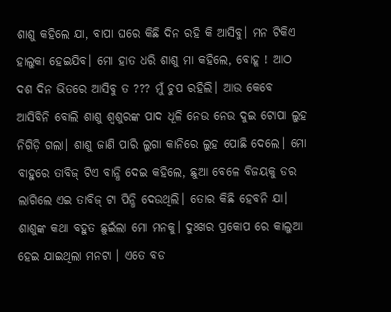ଶାଶୁ କହିଲେ ଯା, ବାପା ଘରେ କିଛି ଦିନ ରହି କି ଆସିବୁ। ମନ ଟିକିଏ ହାଲୁକା ହେଇଯିବ। ମୋ ହାତ ଧରି ଶାଶୁ ମା କହିଲେ, ବୋହୂ ! ଆଠ ଦଶ ଦିନ ଭିତରେ ଆସିବୁ ତ ??? ମୁଁ ଚୁପ ରହିଲି। ଆଉ କେବେ ଆସିବିନି ବୋଲି ଶାଶୁ ଶ୍ଵଶୁରଙ୍କ ପାଦ ଧୂଳି ନେଉ ନେଉ ଦୁଇ ଟୋପା ଲୁହ ନିଗିଡ଼ି ଗଲା। ଶାଶୁ ଜାଣି ପାରି ଲୁଗା କାନିରେ ଲୁହ ପୋଛି ଦେଲେ। ମୋ ବାହୁରେ ତାବିଜ୍ ଟିଏ ବାନ୍ଧି ଦେଇ କହିଲେ, ଛୁଆ ବେଳେ ବିଜୟକୁ ଡର ଲାଗିଲେ ଏଇ ତାବିଜ୍ ଟା ପିନ୍ଧି ଦେଉଥିଲି। ତୋର କିଛି ହେବନି ଯା। ଶାଶୁଙ୍କ କଥା ବହୁତ ଛୁଇଁଲା ମୋ ମନକୁ। ଦୁଃଖର ପ୍ରକୋପ ରେ କାଲୁଆ ହେଇ ଯାଇଥିଲା ମନଟା । ଏତେ ବଡ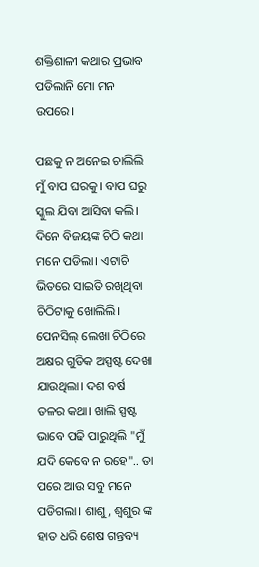ଶକ୍ତିଶାଳୀ କଥାର ପ୍ରଭାବ ପଡିଲାନି ମୋ ମନ ଉପରେ।

ପଛକୁ ନ ଅନେଇ ଚାଲିଲି ମୁଁ ବାପ ଘରକୁ। ବାପ ଘରୁ ସ୍କୁଲ ଯିବା ଆସିବା କଲି। ଦିନେ ବିଜୟଙ୍କ ଚିଠି କଥା ମନେ ପଡିଲା। ଏଟାଚି ଭିତରେ ସାଇତି ରଖିଥିବା ଚିଠିଟାକୁ ଖୋଲିଲି। ପେନସିଲ୍ ଲେଖା ଚିଠିରେ ଅକ୍ଷର ଗୁଡିକ ଅସ୍ପଷ୍ଟ ଦେଖା ଯାଉଥିଲା। ଦଶ ବର୍ଷ ତଳର କଥା। ଖାଲି ସ୍ପଷ୍ଟ ଭାବେ ପଢି ପାରୁଥିଲି "ମୁଁ ଯଦି କେବେ ନ ରହେ".. ତା ପରେ ଆଉ ସବୁ ମନେ ପଡିଗଲା। ଶାଶୁ, ଶ୍ୱଶୁର ଙ୍କ ହାତ ଧରି ଶେଷ ଗନ୍ତବ୍ୟ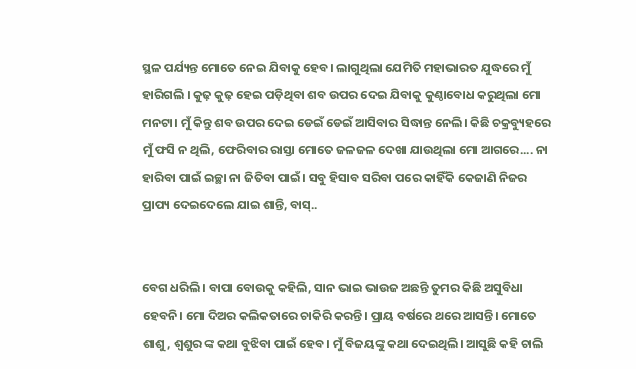ସ୍ଥଳ ପର୍ଯ୍ୟନ୍ତ ମୋତେ ନେଇ ଯିବାକୁ ହେବ। ଲାଗୁଥିଲା ଯେମିତି ମହାଭାରତ ଯୁଦ୍ଧରେ ମୁଁ ହାରିଗଲି । କୁଢ଼ କୁଢ଼ ହେଇ ପଡ଼ିଥିବା ଶବ ଉପର ଦେଇ ଯିବାକୁ କୁଣ୍ଠାବୋଧ କରୁଥିଲା ମୋ ମନଟା। ମୁଁ କିନ୍ତୁ ଶବ ଉପର ଦେଇ ଡେଇଁ ଡେଇଁ ଆସିବାର ସିଦ୍ଧାନ୍ତ ନେଲି। କିଛି ଚକ୍ରବ୍ୟୁହରେ ମୁଁ ଫସି ନ ଥିଲି, ଫେରିବାର ରାସ୍ତା ମୋତେ ଜଳଜଳ ଦେଖା ଯାଉଥିଲା ମୋ ଆଗରେ.... ନା ହାରିବା ପାଇଁ ଇଚ୍ଛା ନା ଜିତିବା ପାଇଁ। ସବୁ ହିସାବ ସରିବା ପରେ କାହିଁକି କେଜାଣି ନିଜର ପ୍ରାପ୍ୟ ଦେଇଦେଲେ ଯାଇ ଶାନ୍ତି, ବାସ୍..


ବେଗ ଧରିଲି। ବାପା ବୋଉକୁ କହିଲି, ସାନ ଭାଇ ଭାଉଜ ଅଛନ୍ତି ତୁମର କିଛି ଅସୁବିଧା ହେବନି। ମୋ ଦିଅର କଲିକତାରେ ଚାକିରି କରନ୍ତି। ପ୍ରାୟ ବର୍ଷରେ ଥରେ ଆସନ୍ତି। ମୋତେ ଶାଶୁ, ଶ୍ୱଶୁର ଙ୍କ କଥା ବୁଝିବା ପାଇଁ ହେବ। ମୁଁ ବିଜୟଙ୍କୁ କଥା ଦେଇଥିଲି। ଆସୁଛି କହି ଚାଲି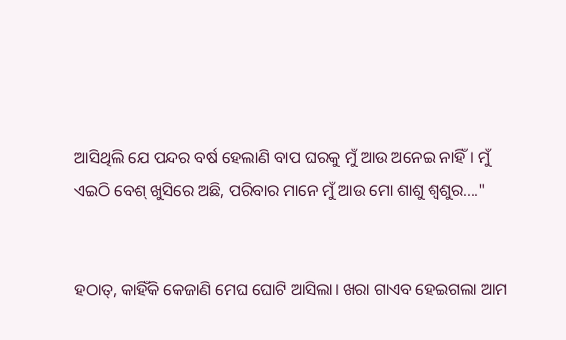ଆସିଥିଲି ଯେ ପନ୍ଦର ବର୍ଷ ହେଲାଣି ବାପ ଘରକୁ ମୁଁ ଆଉ ଅନେଇ ନାହିଁ। ମୁଁ ଏଇଠି ବେଶ୍ ଖୁସିରେ ଅଛି, ପରିବାର ମାନେ ମୁଁ ଆଉ ମୋ ଶାଶୁ ଶ୍ଵଶୁର...."


ହଠାତ୍, କାହିଁକି କେଜାଣି ମେଘ ଘୋଟି ଆସିଲା। ଖରା ଗାଏବ ହେଇଗଲା ଆମ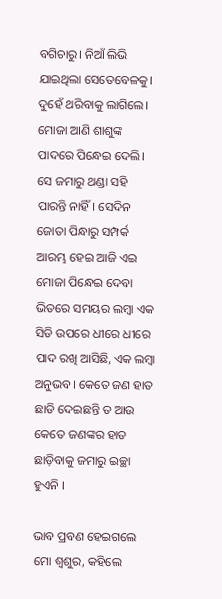ବଗିଚାରୁ। ନିଆଁ ଲିଭି ଯାଇଥିଲା ସେତେବେଳକୁ। ଦୁହେଁ ଥରିବାକୁ ଲାଗିଲେ। ମୋଜା ଆଣି ଶାଶୁଙ୍କ ପାଦରେ ପିନ୍ଧେଇ ଦେଲି। ସେ ଜମାରୁ ଥଣ୍ଡା ସହି ପାରନ୍ତି ନାହିଁ। ସେଦିନ ଜୋତା ପିନ୍ଧାରୁ ସମ୍ପର୍କ ଆରମ୍ଭ ହେଇ ଆଜି ଏଇ ମୋଜା ପିନ୍ଧେଇ ଦେବା ଭିତରେ ସମୟର ଲମ୍ବା ଏକ ସିଡି ଉପରେ ଧୀରେ ଧୀରେ ପାଦ ରଖି ଆସିଛି, ଏକ ଲମ୍ବା ଅନୁଭବ। କେତେ ଜଣ ହାତ ଛାଡି ଦେଇଛନ୍ତି ତ ଆଉ କେତେ ଜଣଙ୍କର ହାତ ଛାଡ଼ିବାକୁ ଜମାରୁ ଇଚ୍ଛା ହୁଏନି ।

ଭାବ ପ୍ରବଣ ହେଇଗଲେ ମୋ ଶ୍ୱଶୁର, କହିଲେ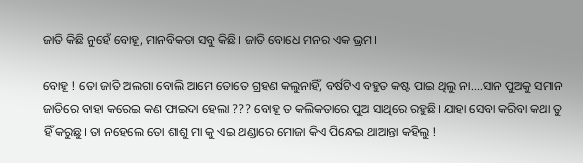ଜାତି କିଛି ନୁହେଁ ବୋହୂ, ମାନବିକତା ସବୁ କିଛି। ଜାତି ବୋଧେ ମନର ଏକ ଭ୍ରମ।

ବୋହୂ ! ତୋ ଜାତି ଅଲଗା ବୋଲି ଆମେ ତୋତେ ଗ୍ରହଣ କଲୁନାହିଁ, ବର୍ଷଟିଏ ବହୁତ କଷ୍ଟ ପାଇ ଥିଲୁ ନା....ସାନ ପୁଅକୁ ସମାନ ଜାତିରେ ବାହା କରେଇ କଣ ଫାଇଦା ହେଲା ??? ବୋହୂ ତ କଲିକତାରେ ପୁଅ ସାଥିରେ ରହୁଛି। ଯାହା ସେବା କରିବା କଥା ତୁ ହିଁ କରୁଛୁ। ତା ନହେଲେ ତୋ ଶାଶୁ ମା କୁ ଏଇ ଥଣ୍ଡାରେ ମୋଜା କିଏ ପିନ୍ଧେଇ ଥାଆନ୍ତା କହିଲୁ !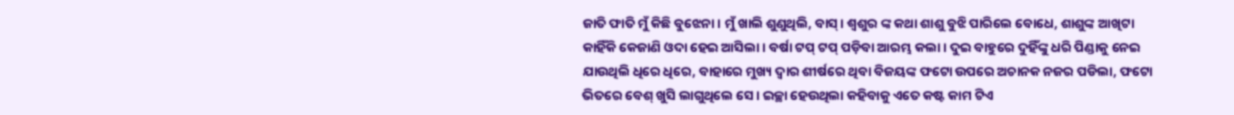ଜାତି ଫାତି ମୁଁ କିଛି ବୁଝେନା। ମୁଁ ଖାଲି ଶୁଣୁଥିଲି, ବାସ୍। ଶ୍ୱଶୁର ଙ୍କ କଥା ଶାଶୁ ବୁଝି ପାରିଲେ ବୋଧେ, ଶାଶୁଙ୍କ ଆଖିଟା କାହିଁକି କେଜାଣି ଓଦା ହେଇ ଆସିଲା। ବର୍ଷା ଟପ୍ ଟପ୍ ପଡ଼ିବା ଆରମ୍ଭ କଲା। ଦୁଇ ବାହୁରେ ଦୁହିଁଙ୍କୁ ଧରି ପିଣ୍ଡାକୁ ନେଇ ଯାଉଥିଲି ଧିରେ ଧିରେ, ବାହାରେ ମୁଖ୍ୟ ଦ୍ଵାର ଶୀର୍ଷରେ ଥିବା ବିଜୟଙ୍କ ଫଟୋ ଉପରେ ଅଚାନକ ନଜର ପଡିଲା, ଫଟୋ ଭିତରେ ବେଶ୍ ଖୁସି ଲାଗୁଥିଲେ ସେ। ଇଚ୍ଛା ହେଉଥିଲା କହିବାକୁ ଏତେ କଷ୍ଟ କାମ ଟିଏ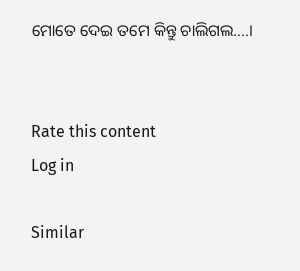ମୋତେ ଦେଇ ତମେ କିନ୍ତୁ ଚାଲିଗଲ....।


Rate this content
Log in

Similar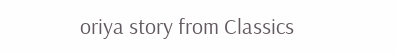oriya story from Classics